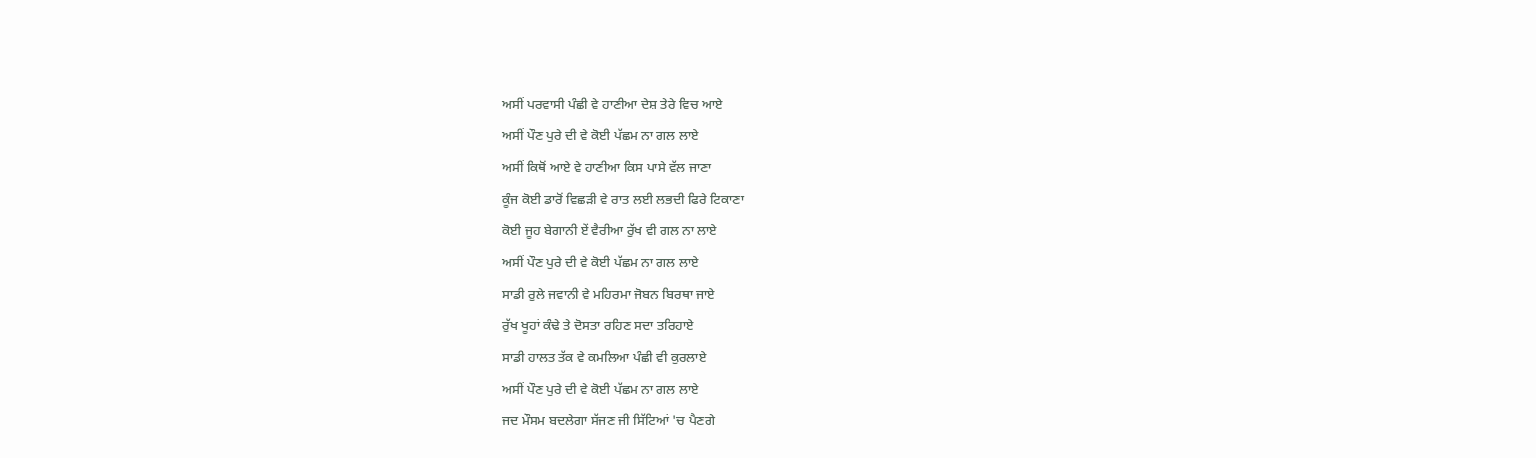ਅਸੀਂ ਪਰਵਾਸੀ ਪੰਛੀ ਵੇ ਹਾਣੀਆ ਦੇਸ਼ ਤੇਰੇ ਵਿਚ ਆਏ
ਅਸੀਂ ਪੌਣ ਪੁਰੇ ਦੀ ਵੇ ਕੋਈ ਪੱਛਮ ਨਾ ਗਲ ਲਾਏ
ਅਸੀਂ ਕਿਥੋਂ ਆਏ ਵੇ ਹਾਣੀਆ ਕਿਸ ਪਾਸੇ ਵੱਲ ਜਾਣਾ
ਕੂੰਜ ਕੋਈ ਡਾਰੋਂ ਵਿਛੜੀ ਵੇ ਰਾਤ ਲਈ ਲਭਦੀ ਫਿਰੇ ਟਿਕਾਣਾ
ਕੋਈ ਜੂਹ ਬੇਗਾਨੀ ਏਂ ਵੈਰੀਆ ਰੁੱਖ ਵੀ ਗਲ ਨਾ ਲਾਏ
ਅਸੀਂ ਪੌਣ ਪੁਰੇ ਦੀ ਵੇ ਕੋਈ ਪੱਛਮ ਨਾ ਗਲ ਲਾਏ
ਸਾਡੀ ਰੁਲੇ ਜਵਾਨੀ ਵੇ ਮਹਿਰਮਾ ਜੋਬਨ ਬਿਰਥਾ ਜਾਏ
ਰੁੱਖ ਖੂਹਾਂ ਕੰਢੇ ਤੇ ਦੋਸਤਾ ਰਹਿਣ ਸਦਾ ਤਰਿਹਾਏ
ਸਾਡੀ ਹਾਲਤ ਤੱਕ ਵੇ ਕਮਲਿਆ ਪੰਛੀ ਵੀ ਕੁਰਲਾਏ
ਅਸੀਂ ਪੌਣ ਪੁਰੇ ਦੀ ਵੇ ਕੋਈ ਪੱਛਮ ਨਾ ਗਲ ਲਾਏ
ਜਦ ਮੌਸਮ ਬਦਲੇਗਾ ਸੱਜਣ ਜੀ ਸਿੱਟਿਆਂ 'ਚ ਪੈਣਗੇ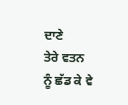ਦਾਣੇ
ਤੇਰੇ ਵਤਨ ਨੂੰ ਛੱਡ ਕੇ ਵੇ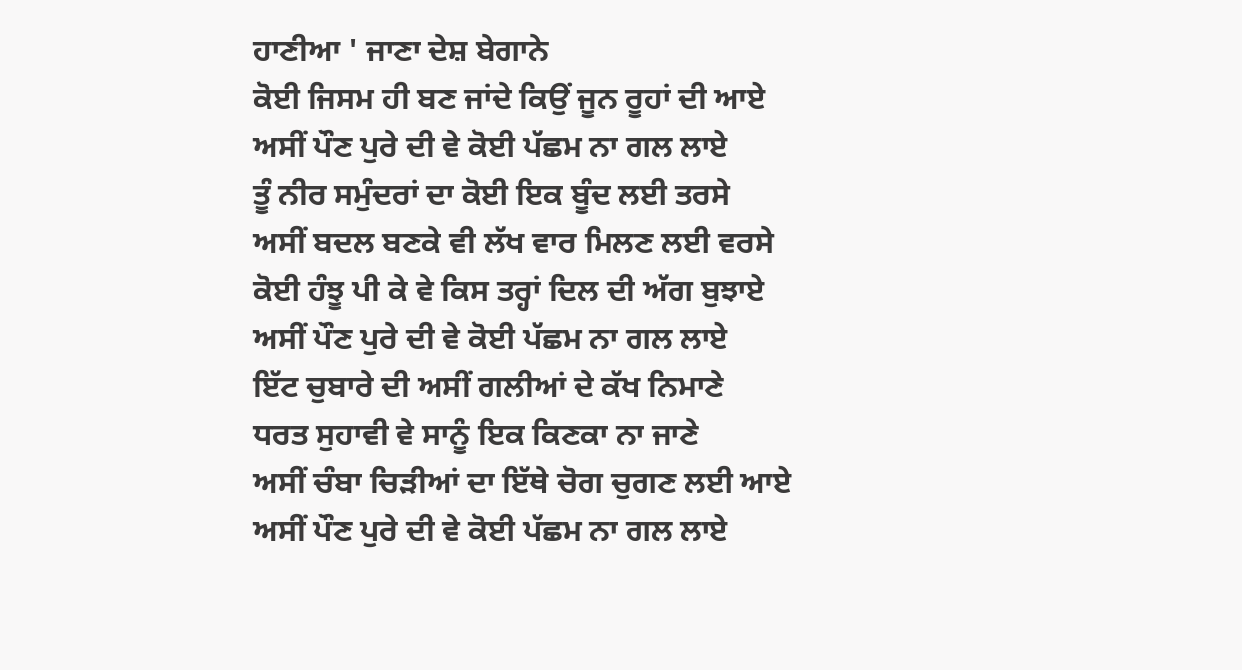ਹਾਣੀਆ ' ਜਾਣਾ ਦੇਸ਼ ਬੇਗਾਨੇ
ਕੋਈ ਜਿਸਮ ਹੀ ਬਣ ਜਾਂਦੇ ਕਿਉਂ ਜੂਨ ਰੂਹਾਂ ਦੀ ਆਏ
ਅਸੀਂ ਪੌਣ ਪੁਰੇ ਦੀ ਵੇ ਕੋਈ ਪੱਛਮ ਨਾ ਗਲ ਲਾਏ
ਤੂੰ ਨੀਰ ਸਮੁੰਦਰਾਂ ਦਾ ਕੋਈ ਇਕ ਬੂੰਦ ਲਈ ਤਰਸੇ
ਅਸੀਂ ਬਦਲ ਬਣਕੇ ਵੀ ਲੱਖ ਵਾਰ ਮਿਲਣ ਲਈ ਵਰਸੇ
ਕੋਈ ਹੰਝੂ ਪੀ ਕੇ ਵੇ ਕਿਸ ਤਰ੍ਹਾਂ ਦਿਲ ਦੀ ਅੱਗ ਬੁਝਾਏ
ਅਸੀਂ ਪੌਣ ਪੁਰੇ ਦੀ ਵੇ ਕੋਈ ਪੱਛਮ ਨਾ ਗਲ ਲਾਏ
ਇੱਟ ਚੁਬਾਰੇ ਦੀ ਅਸੀਂ ਗਲੀਆਂ ਦੇ ਕੱਖ ਨਿਮਾਣੇ
ਧਰਤ ਸੁਹਾਵੀ ਵੇ ਸਾਨੂੰ ਇਕ ਕਿਣਕਾ ਨਾ ਜਾਣੇ
ਅਸੀਂ ਚੰਬਾ ਚਿੜੀਆਂ ਦਾ ਇੱਥੇ ਚੋਗ ਚੁਗਣ ਲਈ ਆਏ
ਅਸੀਂ ਪੌਣ ਪੁਰੇ ਦੀ ਵੇ ਕੋਈ ਪੱਛਮ ਨਾ ਗਲ ਲਾਏ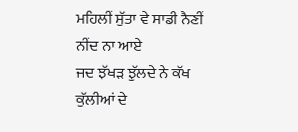ਮਹਿਲੀਂ ਸੁੱਤਾ ਵੇ ਸਾਡੀ ਨੈਣੀਂ ਨੀਂਦ ਨਾ ਆਏ
ਜਦ ਝੱਖੜ ਝੁੱਲਦੇ ਨੇ ਕੱਖ ਕੁੱਲੀਆਂ ਦੇ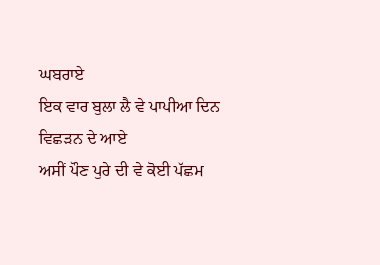ਘਬਰਾਏ
ਇਕ ਵਾਰ ਬੁਲਾ ਲੈ ਵੇ ਪਾਪੀਆ ਦਿਨ ਵਿਛੜਨ ਦੇ ਆਏ
ਅਸੀਂ ਪੌਣ ਪੁਰੇ ਦੀ ਵੇ ਕੋਈ ਪੱਛਮ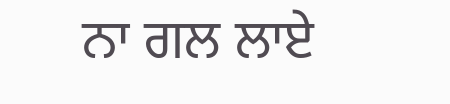ਨਾ ਗਲ ਲਾਏ